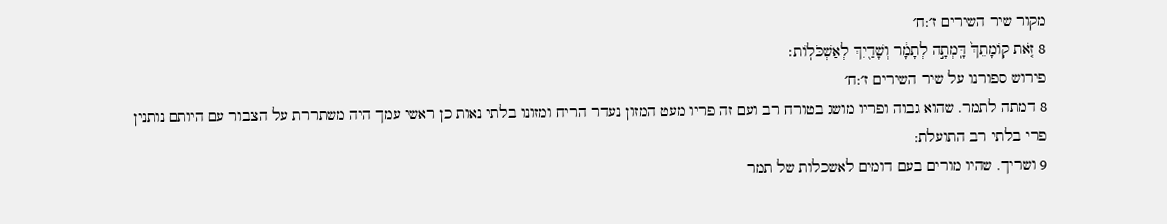מקור שיר השירים ז׳:ח׳
8 זֹ֤את קֽוֹמָתֵךְ֙ דָּֽמְתָ֣ה לְתָמָ֔ר וְשָׁדַ֖יִךְ לְאַשְׁכֹּלֽוֹת׃
פירוש ספורנו על שיר השירים ז׳:ח׳
8 דמתה לתמר. שהוא גבוה ופריו מושג בטורח רב ועם זה פריו מעט המזון נעדר הריח ומזונו בלתי נאות כן ראשי עמך היה משתררת על הצבור עם היותם נותנין פרי בלתי רב התועלת:
9 ושריך. שהיו מורים בעם דומים לאשכלות של תמר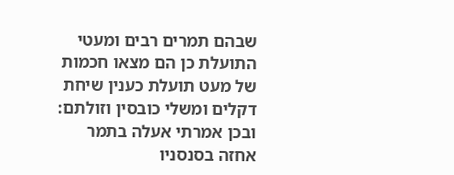שבהם תמרים רבים ומעטי התועלת כן הם מצאו חכמות של מעט תועלת כענין שיחת דקלים ומשלי כובסין וזולתם: ובכן אמרתי אעלה בתמר אחזה בסנסניו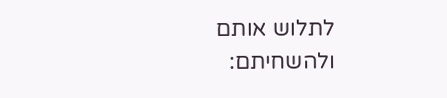לתלוש אותם ולהשחיתם: